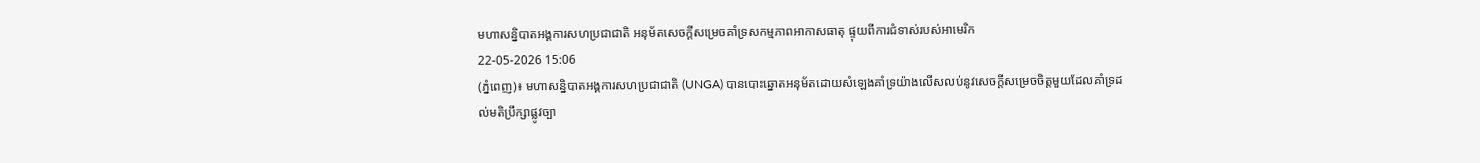មហាសន្និបាតអង្គការសហប្រជាជាតិ អនុម័តសេចក្ដីសម្រេចគាំទ្រសកម្មភាពអាកាសធាតុ ផ្ទុយពីការជំទាស់របស់អាមេរិក
22-05-2026 15:06
(ភ្នំពេញ)៖ មហាសន្និបាតអង្គការសហប្រជាជាតិ (UNGA) បានបោះឆ្នោតអនុម័តដោយសំឡេងគាំទ្រយ៉ាងលើសលប់នូវសេចក្តីសម្រេចចិត្តមួយដែលគាំទ្រដល់មតិប្រឹក្សាផ្លូវច្បា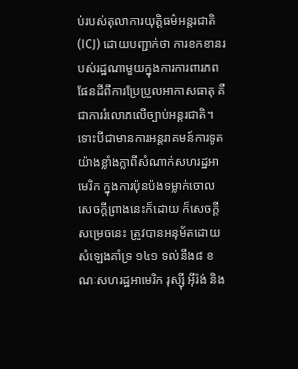ប់របស់តុលាការយុត្តិធម៌អន្តរជាតិ (ICJ) ដោយបញ្ជាក់ថា ការខកខានរបស់រដ្ឋណាមួយក្នុងការការពារភពផែនដីពីការប្រែប្រួលអាកាសធាតុ គឺជាការរំលោភលើច្បាប់អន្តរជាតិ។ ទោះបីជាមានការអន្តរាគមន៍ការទូតយ៉ាងខ្លាំងក្លាពីសំណាក់សហរដ្ឋអាមេរិក ក្នុងការប៉ុនប៉ងទម្លាក់ចោលសេចក្តីព្រាងនេះក៏ដោយ ក៏សេចក្តីសម្រេចនេះ ត្រូវបានអនុម័តដោយសំឡេងគាំទ្រ ១៤១ ទល់នឹង៨ ខណៈសហរដ្ឋអាមេរិក រុស្ស៊ី អ៊ីរ៉ង់ និង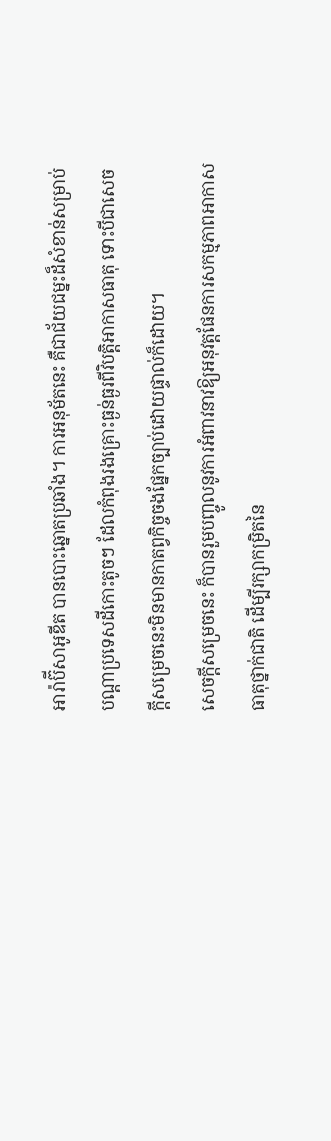អារ៉ាប៊ីសាអូឌីត បានបោះឆ្នោតប្រឆាំង។ ការអនុម័តនេះ គឺជាជ័យជម្នះដ៏សំខាន់សម្រាប់បណ្ដាប្រទេសដីកោះតូចៗ ដែលកំពុងរងគ្រោះធ្ងន់ធ្ងរពីវិបត្តិអាកាសធាតុ ទោះបីជាសេចក្ដីសម្រេចនេះមិនមានកាតព្វកិច្ចចងផ្នែកច្បាប់ដោយផ្ទាល់ក៏ដោយ។
សេចក្តីសម្រេចនេះ ក៏បានរួមបញ្ចូលនូវការអំពាវនាវឱ្យអនុវត្តផែនការសកម្មភាពអាកាសធាតុថ្នាក់ជាតិ ដើម្បីរក្សាកម្រិតនៃ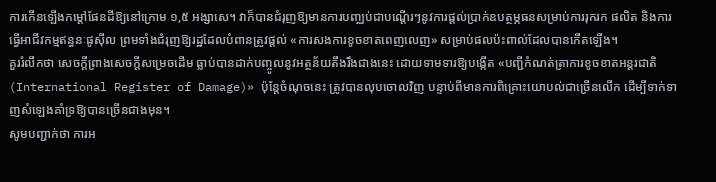ការកើនឡើងកម្ដៅផែនដីឱ្យនៅក្រោម ១,៥ អង្សាសេ។ វាក៏បានជំរុញឱ្យមានការបញ្ឈប់ជាបណ្តើរៗនូវការផ្តល់ប្រាក់ឧបត្ថម្ភធនសម្រាប់ការរុករក ផលិត និងការធ្វើអាជីវកម្មឥន្ធនៈផូស៊ីល ព្រមទាំងជំរុញឱ្យរដ្ឋដែលបំពានត្រូវផ្តល់ «ការសងការខូចខាតពេញលេញ» សម្រាប់ផលប៉ះពាល់ដែលបានកើតឡើង។
គួររំលឹកថា សេចក្តីព្រាងសេចក្តីសម្រេចដើម ធ្លាប់បានដាក់បញ្ចូលនូវអត្ថន័យតឹងរឹងជាងនេះ ដោយទាមទារឱ្យបង្កើត «បញ្ជីកំណត់ត្រាការខូចខាតអន្តរជាតិ (International Register of Damage)» ប៉ុន្តែចំណុចនេះ ត្រូវបានលុបចោលវិញ បន្ទាប់ពីមានការពិគ្រោះយោបល់ជាច្រើនលើក ដើម្បីទាក់ទាញសំឡេងគាំទ្រឱ្យបានច្រើនជាងមុន។
សូមបញ្ជាក់ថា ការអ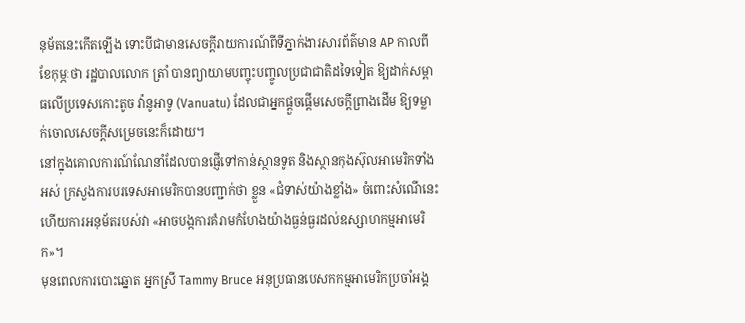នុម័តនេះកើតឡើង ទោះបីជាមានសេចក្តីរាយការណ៍ពីទីភ្នាក់ងារសារព័ត៌មាន AP កាលពីខែកុម្ភៈថា រដ្ឋបាលលោក ត្រាំ បានព្យាយាមបញ្ចុះបញ្ចូលប្រជាជាតិដទៃទៀត ឱ្យដាក់សម្ពាធលើប្រទេសកោះតូច វ៉ានូអាទូ (Vanuatu) ដែលជាអ្នកផ្តួចផ្តើមសេចក្តីព្រាងដើម ឱ្យទម្លាក់ចោលសេចក្តីសម្រេចនេះក៏ដោយ។
នៅក្នុងគោលការណ៍ណែនាំដែលបានផ្ញើទៅកាន់ស្ថានទូត និងស្ថានកុងស៊ុលអាមេរិកទាំងអស់ ក្រសួងការបរទេសអាមេរិកបានបញ្ជាក់ថា ខ្លួន «ជំទាស់យ៉ាងខ្លាំង» ចំពោះសំណើនេះ ហើយការអនុម័តរបស់វា «អាចបង្កការគំរាមកំហែងយ៉ាងធ្ងន់ធ្ងរដល់ឧស្សាហកម្មអាមេរិក»។
មុនពេលការបោះឆ្នោត អ្នកស្រី Tammy Bruce អនុប្រធានបេសកកម្មអាមេរិកប្រចាំអង្គ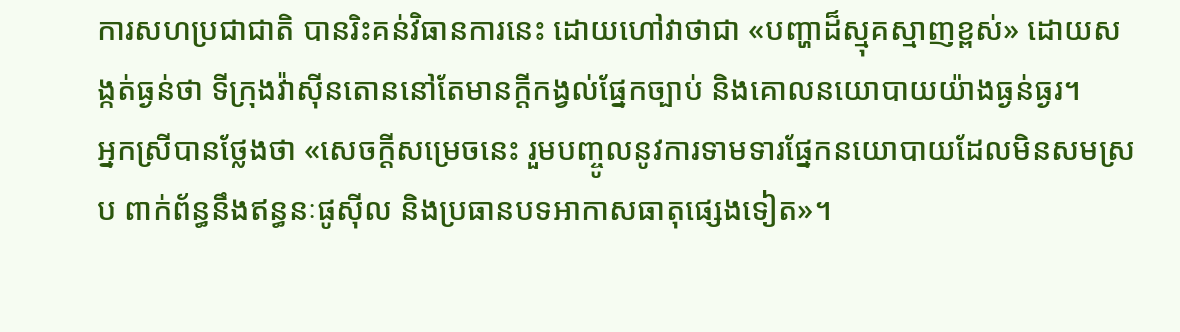ការសហប្រជាជាតិ បានរិះគន់វិធានការនេះ ដោយហៅវាថាជា «បញ្ហាដ៏ស្មុគស្មាញខ្ពស់» ដោយសង្កត់ធ្ងន់ថា ទីក្រុងវ៉ាស៊ីនតោននៅតែមានក្តីកង្វល់ផ្នែកច្បាប់ និងគោលនយោបាយយ៉ាងធ្ងន់ធ្ងរ។
អ្នកស្រីបានថ្លែងថា «សេចក្តីសម្រេចនេះ រួមបញ្ចូលនូវការទាមទារផ្នែកនយោបាយដែលមិនសមស្រប ពាក់ព័ន្ធនឹងឥន្ធនៈផូស៊ីល និងប្រធានបទអាកាសធាតុផ្សេងទៀត»។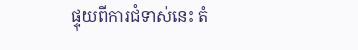ផ្ទុយពីការជំទាស់នេះ តំ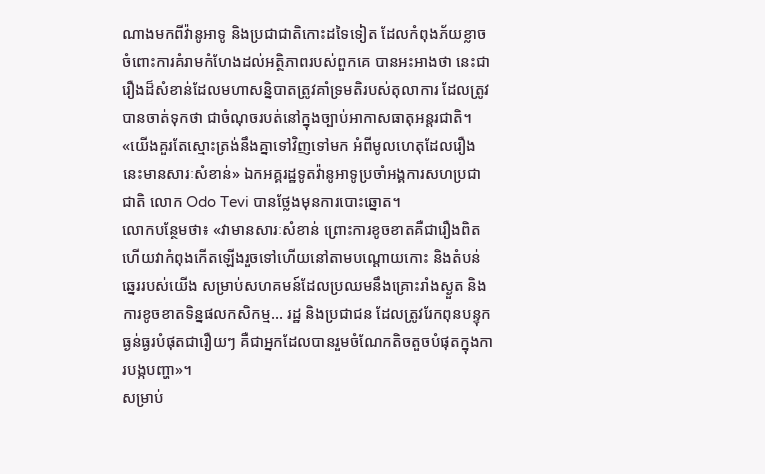ណាងមកពីវ៉ានូអាទូ និងប្រជាជាតិកោះដទៃទៀត ដែលកំពុងភ័យខ្លាចចំពោះការគំរាមកំហែងដល់អត្ថិភាពរបស់ពួកគេ បានអះអាងថា នេះជារឿងដ៏សំខាន់ដែលមហាសន្និបាតត្រូវគាំទ្រមតិរបស់តុលាការ ដែលត្រូវបានចាត់ទុកថា ជាចំណុចរបត់នៅក្នុងច្បាប់អាកាសធាតុអន្តរជាតិ។
«យើងគួរតែស្មោះត្រង់នឹងគ្នាទៅវិញទៅមក អំពីមូលហេតុដែលរឿងនេះមានសារៈសំខាន់» ឯកអគ្គរដ្ឋទូតវ៉ានូអាទូប្រចាំអង្គការសហប្រជាជាតិ លោក Odo Tevi បានថ្លែងមុនការបោះឆ្នោត។
លោកបន្ថែមថា៖ «វាមានសារៈសំខាន់ ព្រោះការខូចខាតគឺជារឿងពិត ហើយវាកំពុងកើតឡើងរួចទៅហើយនៅតាមបណ្តោយកោះ និងតំបន់ឆ្នេររបស់យើង សម្រាប់សហគមន៍ដែលប្រឈមនឹងគ្រោះរាំងស្ងួត និងការខូចខាតទិន្នផលកសិកម្ម... រដ្ឋ និងប្រជាជន ដែលត្រូវរែកពុនបន្ទុកធ្ងន់ធ្ងរបំផុតជារឿយៗ គឺជាអ្នកដែលបានរួមចំណែកតិចតួចបំផុតក្នុងការបង្កបញ្ហា»។
សម្រាប់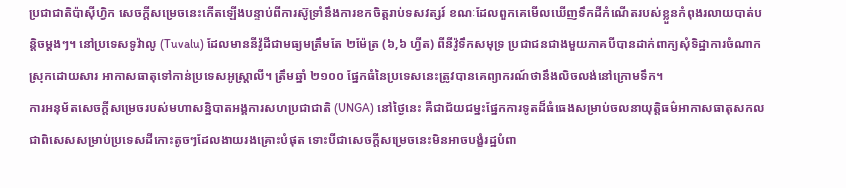ប្រជាជាតិប៉ាស៊ីហ្វិក សេចក្តីសម្រេចនេះកើតឡើងបន្ទាប់ពីការស៊ូទ្រាំនឹងការខកចិត្តរាប់ទសវត្សរ៍ ខណៈដែលពួកគេមើលឃើញទឹកដីកំណើតរបស់ខ្លួនកំពុងរលាយបាត់បន្តិចម្តងៗ។ នៅប្រទេសទូវ៉ាលូ (Tuvalu) ដែលមាននីវ៉ូដីជាមធ្យមត្រឹមតែ ២ម៉ែត្រ (៦,៦ ហ្វីត) ពីនីវ៉ូទឹកសមុទ្រ ប្រជាជនជាងមួយភាគបីបានដាក់ពាក្យសុំទិដ្ឋាការចំណាកស្រុកដោយសារ អាកាសធាតុទៅកាន់ប្រទេសអូស្ត្រាលី។ ត្រឹមឆ្នាំ ២១០០ ផ្នែកធំនៃប្រទេសនេះត្រូវបានគេព្យាករណ៍ថានឹងលិចលង់នៅក្រោមទឹក។
ការអនុម័តសេចក្តីសម្រេចរបស់មហាសន្និបាតអង្គការសហប្រជាជាតិ (UNGA) នៅថ្ងៃនេះ គឺជាជ័យជម្នះផ្នែកការទូតដ៏ធំធេងសម្រាប់ចលនាយុត្តិធម៌អាកាសធាតុសកល ជាពិសេសសម្រាប់ប្រទេសដីកោះតូចៗដែលងាយរងគ្រោះបំផុត ទោះបីជាសេចក្តីសម្រេចនេះមិនអាចបង្ខំរដ្ឋបំពា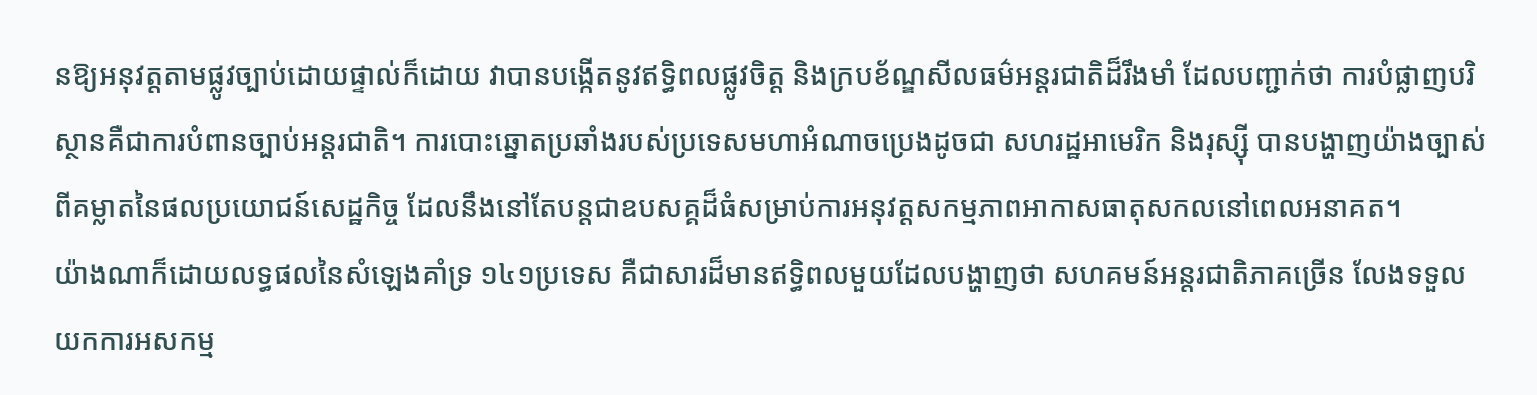នឱ្យអនុវត្តតាមផ្លូវច្បាប់ដោយផ្ទាល់ក៏ដោយ វាបានបង្កើតនូវឥទ្ធិពលផ្លូវចិត្ត និងក្របខ័ណ្ឌសីលធម៌អន្តរជាតិដ៏រឹងមាំ ដែលបញ្ជាក់ថា ការបំផ្លាញបរិស្ថានគឺជាការបំពានច្បាប់អន្តរជាតិ។ ការបោះឆ្នោតប្រឆាំងរបស់ប្រទេសមហាអំណាចប្រេងដូចជា សហរដ្ឋអាមេរិក និងរុស្ស៊ី បានបង្ហាញយ៉ាងច្បាស់ពីគម្លាតនៃផលប្រយោជន៍សេដ្ឋកិច្ច ដែលនឹងនៅតែបន្តជាឧបសគ្គដ៏ធំសម្រាប់ការអនុវត្តសកម្មភាពអាកាសធាតុសកលនៅពេលអនាគត។
យ៉ាងណាក៏ដោយលទ្ធផលនៃសំឡេងគាំទ្រ ១៤១ប្រទេស គឺជាសារដ៏មានឥទ្ធិពលមួយដែលបង្ហាញថា សហគមន៍អន្តរជាតិភាគច្រើន លែងទទួលយកការអសកម្ម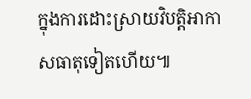ក្នុងការដោះស្រាយវិបត្តិអាកាសធាតុទៀតហើយ៕